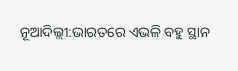ନୂଆଦିଲ୍ଲୀ:ଭାରତରେ ଏଭଳି ବହୁ ସ୍ଥାନ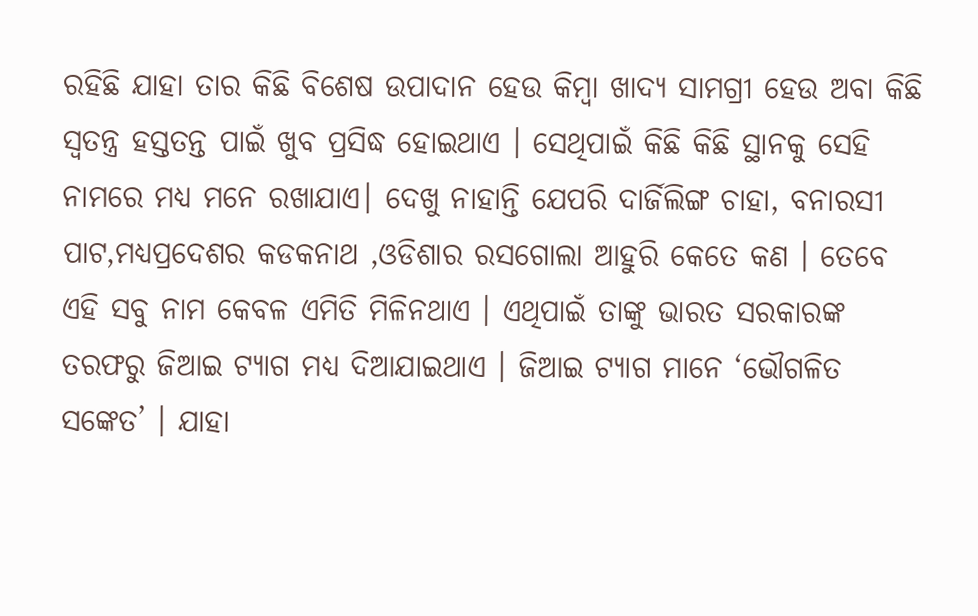ରହିଛି ଯାହା ତାର କିଛି ବିଶେଷ ଉପାଦାନ ହେଉ କିମ୍ବା ଖାଦ୍ୟ ସାମଗ୍ରୀ ହେଉ ଅବା କିଛି ସ୍ୱତନ୍ତ୍ର ହସ୍ତତନ୍ତ ପାଇଁ ଖୁବ ପ୍ରସିଦ୍ଧ ହୋଇଥାଏ । ସେଥିପାଇଁ କିଛି କିଛି ସ୍ଥାନକୁ ସେହି ନାମରେ ମଧ୍ୟ ମନେ ରଖାଯାଏ। ଦେଖୁ ନାହାନ୍ତି ଯେପରି ଦାର୍ଜିଲିଙ୍ଗ ଚାହା, ବନାରସୀ ପାଟ,ମଧ୍ୟପ୍ରଦେଶର କଡକନାଥ ,ଓଡିଶାର ରସଗୋଲା ଆହୁରି କେତେ କଣ । ତେବେ ଏହି ସବୁ ନାମ କେବଳ ଏମିତି ମିଳିନଥାଏ । ଏଥିପାଇଁ ତାଙ୍କୁ ଭାରତ ସରକାରଙ୍କ ତରଫରୁ ଜିଆଇ ଟ୍ୟାଗ ମଧ୍ୟ ଦିଆଯାଇଥାଏ । ଜିଆଇ ଟ୍ୟାଗ ମାନେ ‘ଭୌଗଳିତ ସଙ୍କେତ’ । ଯାହା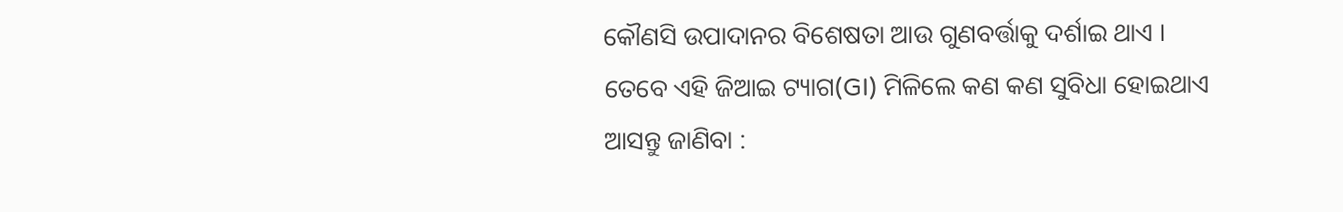କୌଣସି ଉପାଦାନର ବିଶେଷତା ଆଉ ଗୁଣବର୍ତ୍ତାକୁ ଦର୍ଶାଇ ଥାଏ ।
ତେବେ ଏହି ଜିଆଇ ଟ୍ୟାଗ(GI) ମିଳିଲେ କଣ କଣ ସୁବିଧା ହୋଇଥାଏ ଆସନ୍ତୁ ଜାଣିବା :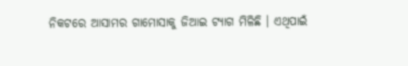ନିକଟରେ ଆସାମର ଗାମୋସାକୁ ଜିଆଇ ଟ୍ୟାଗ ମିଳିଛି । ଏଥିପାଇଁ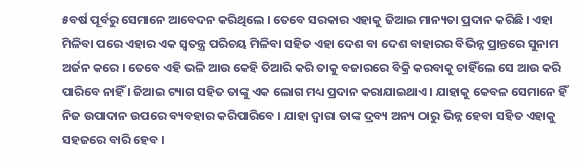୫ବର୍ଷ ପୂର୍ବରୁ ସେମାନେ ଆବେଦନ କରିଥିଲେ । ତେବେ ସରକାର ଏହାକୁ ଜିଆଇ ମାନ୍ୟତା ପ୍ରଦାନ କରିଛି । ଏହା ମିଳିବା ପରେ ଏହାର ଏକ ସ୍ୱତନ୍ତ୍ର ପରିଚୟ ମିଳିବା ସହିତ ଏହା ଦେଶ ବା ଦେଶ ବାହାରର ବିଭିନ୍ନ ପ୍ରାନ୍ତରେ ସୁନାମ ଅର୍ଜନ କରେ । ତେବେ ଏହି ଭଳି ଆଉ କେହି ତିଆରି କରି ତାକୁ ବଜାରରେ ବିକ୍ରି କରବାକୁ ଚାହିଁଲେ ସେ ଆଉ କରି ପାରିବେ ନାହିଁ । ଜିଆଇ ଟ୍ୟାଗ ସହିତ ତାଙ୍କୁ ଏକ ଲୋଗ ମଧ୍ୟ ପ୍ରଦାନ କରାଯାଇଥାଏ । ଯାହାକୁ କେବଳ ସେମାନେ ହିଁ ନିଜ ଉପାଦାନ ଉପରେ ବ୍ୟବହାର କରିପାରିବେ । ଯାହା ଦ୍ୱାରା ତାଙ୍କ ଦ୍ରବ୍ୟ ଅନ୍ୟ ଠାରୁ ଭିନ୍ନ ହେବା ସହିତ ଏହାକୁ ସହଜରେ ବାରି ହେବ ।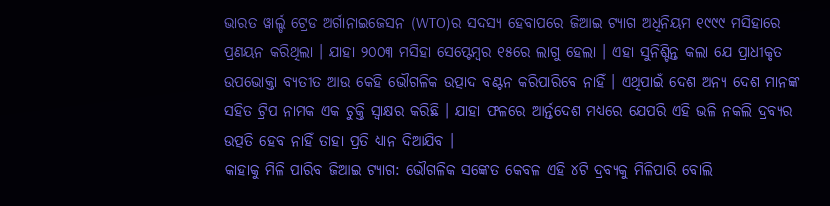ଭାରତ ୱାର୍ଲ୍ଡ ଟ୍ରେଡ ଅର୍ଗାନାଇଜେସନ (WTO)ର ସଦସ୍ୟ ହେବାପରେ ଜିଆଇ ଟ୍ୟାଗ ଅଧିନିୟମ ୧୯୯୯ ମସିହାରେ ପ୍ରଣୟନ କରିଥିଲା । ଯାହା ୨୦୦୩ ମସିହା ସେପ୍ଟେମ୍ବର ୧୫ରେ ଲାଗୁ ହେଲା । ଏହା ସୁନିଶ୍ଚିନ୍ତ କଲା ଯେ ପ୍ରାଧୀକୃତ ଉପଭୋକ୍ତା ବ୍ୟତୀତ ଆଉ କେହି ଭୌଗଳିକ ଉତ୍ପାଦ ବଣ୍ଟନ କରିପାରିବେ ନାହିଁ । ଏଥିପାଇଁ ଦେଶ ଅନ୍ୟ ଦେଶ ମାନଙ୍କ ସହିତ ଟ୍ରିପ ନାମକ ଏକ ଚୁକ୍ତି ସ୍ୱାକ୍ଷର କରିଛି । ଯାହା ଫଳରେ ଆର୍ନ୍ତଦେଶ ମଧ୍ୟରେ ଯେପରି ଏହି ଭଳି ନକଲି ଦ୍ରବ୍ୟର ଉତ୍ପତି ହେବ ନାହିଁ ତାହା ପ୍ରତି ଧ୍ୟାନ ଦିଆଯିବ ।
କାହାକୁ ମିଳି ପାରିବ ଜିଆଇ ଟ୍ୟାଗ: ଭୌଗଳିକ ସଙ୍କେତ କେବଳ ଏହି ୪ଟି ଦ୍ରବ୍ୟକୁ ମିଳିପାରି ବୋଲି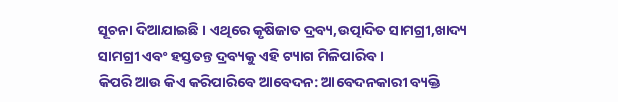ସୂଚନା ଦିଆଯାଇଛି । ଏଥିରେ କୃଷିଜାତ ଦ୍ରବ୍ୟ,ଉତ୍ପାଦିତ ସାମଗ୍ରୀ,ଖାଦ୍ୟ ସାମଗ୍ରୀ ଏବଂ ହସ୍ତତନ୍ତ ଦ୍ରବ୍ୟକୁ ଏହି ଟ୍ୟାଗ ମିଳିପାରିବ ।
କିପରି ଆଉ କିଏ କରିପାରିବେ ଆବେଦନ: ଆବେଦନକାରୀ ବ୍ୟକ୍ତି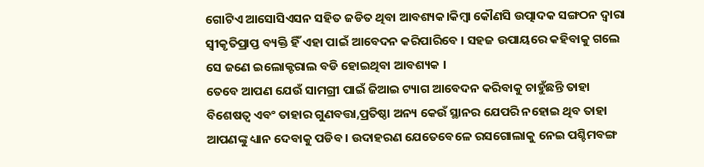ଗୋଟିଏ ଆସୋସିଏସନ ସହିତ ଜଡିତ ଥିବା ଆବଶ୍ୟକ।କିମ୍ବା କୌଣସି ଉତ୍ପାଦକ ସଙ୍ଗଠନ ଦ୍ୱାରା ସ୍ୱୀକୃତିପ୍ରାପ୍ତ ବ୍ୟକ୍ତି ହିଁ ଏହା ପାଇଁ ଆବେଦନ କରିପାରିବେ । ସହଜ ଉପାୟରେ କହିବାକୁ ଗଲେ ସେ ଜଣେ ଇଲୋକ୍ଟରାଲ ବଡି ହୋଇଥିବା ଆବଶ୍ୟକ ।
ତେବେ ଆପଣ ଯେଉଁ ସାମଗ୍ରୀ ପାଇଁ ଜିଆଇ ଟ୍ୟାଗ ଆବେଦନ କରିବାକୁ ଚାହୁଁଛନ୍ତି ତାହା ବିଶେଷତ୍ୱ ଏବଂ ତାହାର ଗୁଣବତ୍ତା,ପ୍ରତିଷ୍ଠା ଅନ୍ୟ କେଉଁ ସ୍ଥାନର ଯେପରି ନହୋଇ ଥିବ ତାହା ଆପଣଙ୍କୁ ଧ୍ୟାନ ଦେବାକୁ ପଡିବ । ଉଦାହରଣ ଯେତେବେଳେ ରସଗୋଲାକୁ ନେଇ ପଶ୍ଚିମବଙ୍ଗ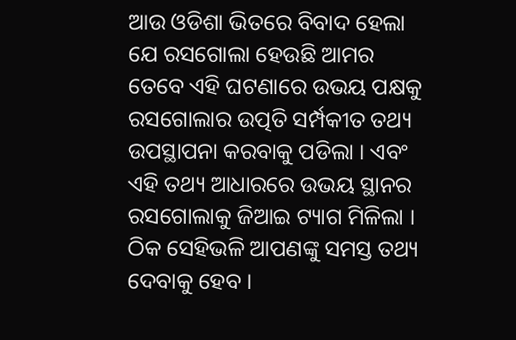ଆଉ ଓଡିଶା ଭିତରେ ବିବାଦ ହେଲା ଯେ ରସଗୋଲା ହେଉଛି ଆମର ତେବେ ଏହି ଘଟଣାରେ ଉଭୟ ପକ୍ଷକୁ ରସଗୋଲାର ଉତ୍ପତି ସର୍ମ୍ପକୀତ ତଥ୍ୟ ଉପସ୍ଥାପନା କରବାକୁ ପଡିଲା । ଏବଂ ଏହି ତଥ୍ୟ ଆଧାରରେ ଉଭୟ ସ୍ଥାନର ରସଗୋଲାକୁ ଜିଆଇ ଟ୍ୟାଗ ମିଳିଲା । ଠିକ ସେହିଭଳି ଆପଣଙ୍କୁ ସମସ୍ତ ତଥ୍ୟ ଦେବାକୁ ହେବ ।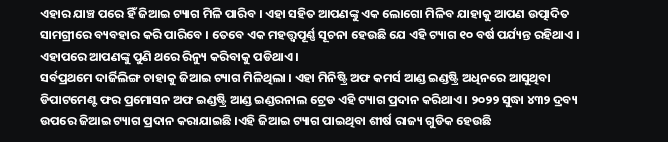ଏହାର ଯାଞ୍ଚ ପରେ ହିଁ ଜିଆଇ ଟ୍ୟାଗ ମିଳି ପାରିବ । ଏହା ସହିତ ଆପଣଙ୍କୁ ଏକ ଲୋଗୋ ମିଳିବ ଯାହାକୁ ଆପଣ ଉତ୍ପାଦିତ ସାମଗ୍ରୀରେ ବ୍ୟବହାର କରି ପାରିବେ । ତେବେ ଏକ ମହତ୍ତ୍ୱପୂର୍ଣ୍ଣ ସୂଚନା ହେଉଛି ଯେ ଏହି ଟ୍ୟାଗ ୧୦ ବର୍ଷ ପର୍ଯ୍ୟନ୍ତ ରହିଥାଏ । ଏହାପରେ ଆପଣଙ୍କୁ ପୁଣି ଥରେ ରିନ୍ୟୁ କରିବାକୁ ପଡିଥାଏ ।
ସର୍ବପ୍ରଥମେ ଦାର୍ଜିଲିଙ୍ଗ ଚାହାକୁ ଜିଆଇ ଟ୍ୟାଗ ମିଳିଥିଲା । ଏହା ମିନିଷ୍ଟ୍ରି ଅଫ କମର୍ସ ଆଣ୍ଡ ଇଣ୍ଡଷ୍ଟ୍ରି ଅଧିନରେ ଆସୁଥିବା ଡିପାଟମେଣ୍ଟ ଫର ପ୍ରମୋସନ ଅଫ ଇଣ୍ଡଷ୍ଟ୍ରି ଆଣ୍ଡ ଇଣ୍ଡରନାଲ ଟ୍ରେଡ ଏହି ଟ୍ୟାଗ ପ୍ରଦାନ କରିଥାଏ । ୨୦୨୨ ସୁଦ୍ଧା ୪୩୨ ଦ୍ରବ୍ୟ ଉପରେ ଜିଆଇ ଟ୍ୟାଗ ପ୍ରଦାନ କରାଯାଇଛି ।ଏହି ଜିଆଇ ଟ୍ୟାଗ ପାଇଥିବା ଶୀର୍ଷ ରାଜ୍ୟ ଗୁଡିକ ହେଉଛି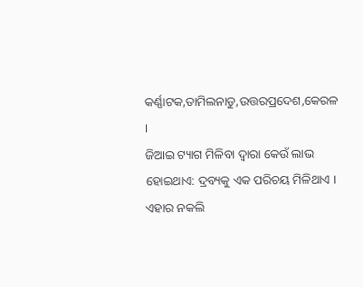କର୍ଣ୍ଣାଟକ,ତାମିଲନାଡୁ,ଉତ୍ତରପ୍ରଦେଶ,କେରଳ ।
ଜିଆଇ ଟ୍ୟାଗ ମିଳିବା ଦ୍ୱାରା କେଉଁ ଲାଭ ହୋଇଥାଏ: ଦ୍ରବ୍ୟକୁ ଏକ ପରିଚୟ ମିଳିଥାଏ ।
ଏହାର ନକଲି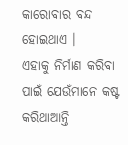କାରୋବାର ବନ୍ଦ ହୋଇଥାଏ ।
ଏହାକୁ ନିର୍ମାଣ କରିବା ପାଇଁ ଯେଉଁମାନେ କଷ୍ଟ କରିଥାଆନ୍ତି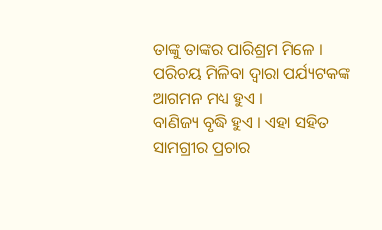ତାଙ୍କୁ ତାଙ୍କର ପାରିଶ୍ରମ ମିଳେ ।
ପରିଚୟ ମିଳିବା ଦ୍ୱାରା ପର୍ଯ୍ୟଟକଙ୍କ ଆଗମନ ମଧ୍ୟ ହୁଏ ।
ବାଣିଜ୍ୟ ବୃଦ୍ଧି ହୁଏ । ଏହା ସହିତ ସାମଗ୍ରୀର ପ୍ରଚାର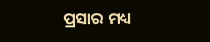ପ୍ରସାର ମଧ୍ୟ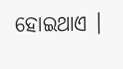ହୋଇଥାଏ ।